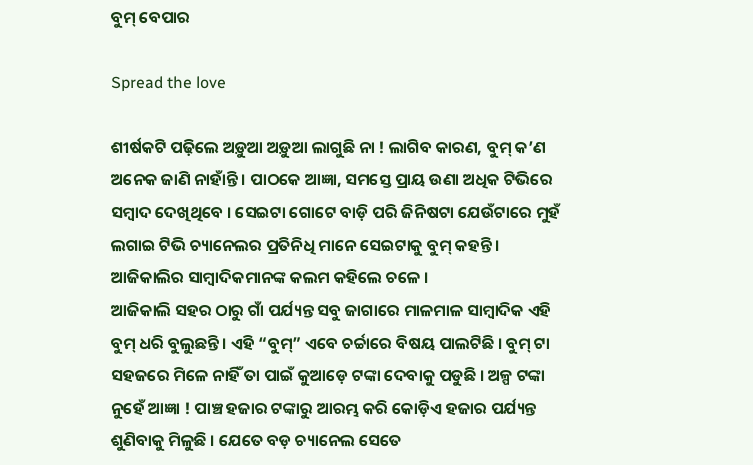ବୁମ୍ ବେପାର

Spread the love

ଶୀର୍ଷକଟି ପଢ଼ିଲେ ଅଡ଼ୁଆ ଅଡ଼ୁଆ ଲାଗୁଛି ନା ! ଲାଗିବ କାରଣ, ବୁମ୍ କ’ଣ ଅନେକ ଜାଣି ନାହାଁନ୍ତି । ପାଠକେ ଆଜ୍ଞା, ସମସ୍ତେ ପ୍ରାୟ ଉଣା ଅଧିକ ଟିଭିରେ ସମ୍ବାଦ ଦେଖିଥିବେ । ସେଇଟା ଗୋଟେ ବାଡ଼ି ପରି ଜିନିଷଟା ଯେଉଁଟାରେ ମୁହଁ ଲଗାଇ ଟିଭି ଚ୍ୟାନେଲର ପ୍ରତିନିଧି ମାନେ ସେଇଟାକୁ ବୁମ୍ କହନ୍ତି । ଆଜିକାଲିର ସାମ୍ବାଦିକମାନଙ୍କ କଲମ କହିଲେ ଚଳେ ।
ଆଜିକାଲି ସହର ଠାରୁ ଗାଁ ପର୍ଯ୍ୟନ୍ତ ସବୁ ଜାଗାରେ ମାଳମାଳ ସାମ୍ବାଦିକ ଏହି ବୁମ୍ ଧରି ବୁଲୁଛନ୍ତି । ଏହି “ବୁମ୍” ଏବେ ଚର୍ଚ୍ଚାରେ ବିଷୟ ପାଲଟିଛି । ବୁମ୍ ଟା ସହଜରେ ମିଳେ ନାହିଁ ତା ପାଇଁ କୁଆଡ଼େ ଟଙ୍କା ଦେବାକୁ ପଡୁଛି । ଅଳ୍ପ ଟଙ୍କା ନୁହେଁ ଆଜ୍ଞା ! ପାଞ୍ଚ ହଜାର ଟଙ୍କାରୁ ଆରମ୍ଭ କରି କୋଡ଼ିଏ ହଜାର ପର୍ଯ୍ୟନ୍ତ ଶୁଣିବାକୁ ମିଳୁଛି । ଯେତେ ବଡ଼ ଚ୍ୟାନେଲ ସେତେ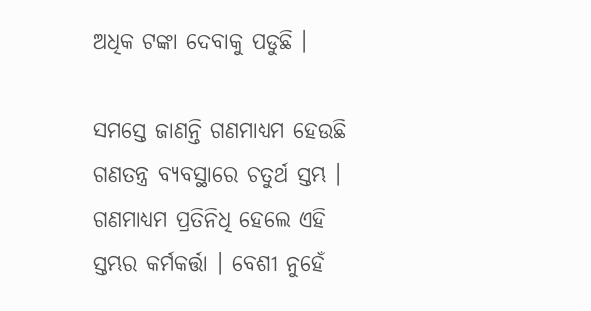ଅଧିକ ଟଙ୍କା ଦେବାକୁ ପଡୁଛି ।

ସମସ୍ତେ ଜାଣନ୍ତି ଗଣମାଧ୍ୟମ ହେଉଛି ଗଣତନ୍ତ୍ର ବ୍ୟବସ୍ଥାରେ ଚତୁର୍ଥ ସ୍ତମ୍ଭ । ଗଣମାଧ୍ୟମ ପ୍ରତିନିଧି ହେଲେ ଏହି ସ୍ତମ୍ଭର କର୍ମକର୍ତ୍ତା । ବେଶୀ ନୁହେଁ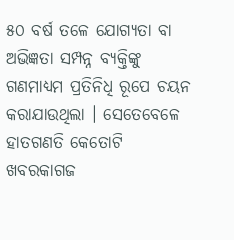୫୦ ବର୍ଷ ତଳେ ଯୋଗ୍ୟତା ବା ଅଭିଜ୍ଞତା ସମ୍ପନ୍ନ ବ୍ୟକ୍ତିଙ୍କୁ ଗଣମାଧ୍ୟମ ପ୍ରତିନିଧି ରୂପେ ଚୟନ କରାଯାଉଥିଲା । ସେତେବେଳେ ହାତଗଣତି କେତୋଟି ଖବରକାଗଜ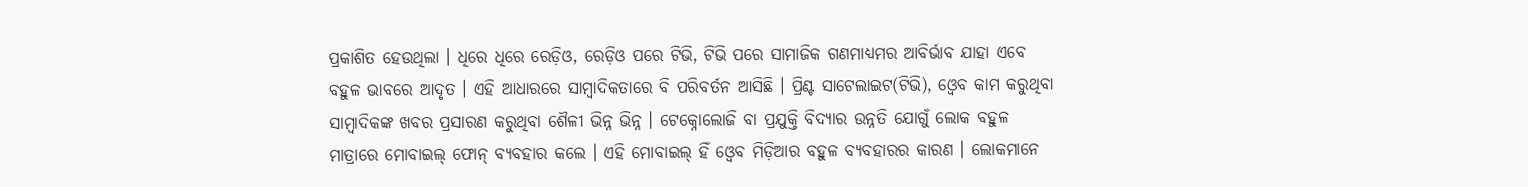ପ୍ରକାଶିତ ହେଉଥିଲା । ଧିରେ ଧିରେ ରେଡ଼ିଓ, ରେଡ଼ିଓ ପରେ ଟିଭି, ଟିଭି ପରେ ସାମାଜିକ ଗଣମାଧ୍ୟମର ଆବିର୍ଭାବ ଯାହା ଏବେ ବହୁଳ ଭାବରେ ଆଦୃତ । ଏହି ଆଧାରରେ ସାମ୍ବାଦିକତାରେ ବି ପରିବର୍ତନ ଆସିଛି । ପ୍ରିଣ୍ଟ ସାଟେଲାଇଟ(ଟିଭି), ଓ୍ବେବ କାମ କରୁଥିବା ସାମ୍ବାଦିକଙ୍କ ଖବର ପ୍ରସାରଣ କରୁଥିବା ଶୈଳୀ ଭିନ୍ନ ଭିନ୍ନ । ଟେକ୍ନୋଲୋଜି ବା ପ୍ରଯୁକ୍ତି ବିଦ୍ୟାର ଉନ୍ନତି ଯୋଗୁଁ ଲୋକ ବହୁଳ ମାତ୍ରାରେ ମୋବାଇଲ୍ ଫୋନ୍ ବ୍ୟବହାର କଲେ । ଏହି ମୋବାଇଲ୍ ହିଁ ଓ୍ବେବ ମିଡ଼ିଆର ବହୁଳ ବ୍ୟବହାରର କାରଣ । ଲୋକମାନେ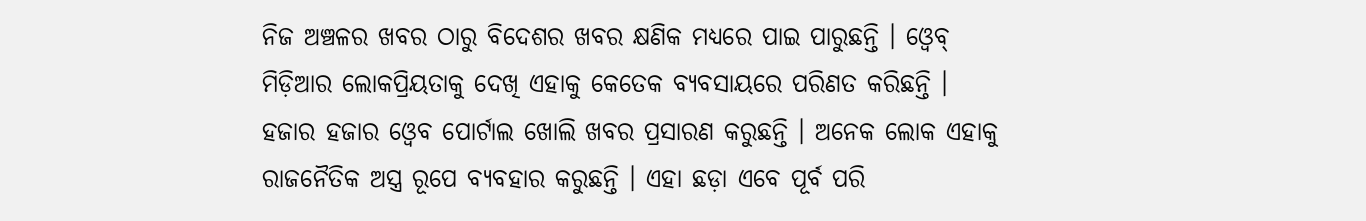ନିଜ ଅଞ୍ଚଳର ଖବର ଠାରୁ ବିଦେଶର ଖବର କ୍ଷଣିକ ମଧ୍ୟରେ ପାଇ ପାରୁଛନ୍ତି । ଓ୍ବେବ୍ ମିଡ଼ିଆର ଲୋକପ୍ରିୟତାକୁ ଦେଖି ଏହାକୁ କେତେକ ବ୍ୟବସାୟରେ ପରିଣତ କରିଛନ୍ତି । ହଜାର ହଜାର ଓ୍ବେବ ପୋର୍ଟାଲ ଖୋଲି ଖବର ପ୍ରସାରଣ କରୁଛନ୍ତି । ଅନେକ ଲୋକ ଏହାକୁ ରାଜନୈତିକ ଅସ୍ତ୍ର ରୂପେ ବ୍ୟବହାର କରୁଛନ୍ତି । ଏହା ଛଡ଼ା ଏବେ ପୂର୍ବ ପରି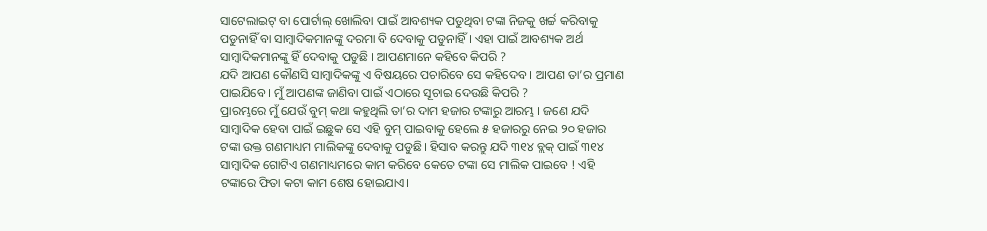ସାଟେଲାଇଟ୍ ବା ପୋର୍ଟାଲ୍ ଖୋଲିବା ପାଇଁ ଆବଶ୍ୟକ ପଡୁଥିବା ଟଙ୍କା ନିଜକୁ ଖର୍ଚ୍ଚ କରିବାକୁ ପଡୁନାହିଁ ବା ସାମ୍ବାଦିକମାନଙ୍କୁ ଦରମା ବି ଦେବାକୁ ପଡୁନାହିଁ । ଏହା ପାଇଁ ଆବଶ୍ୟକ ଅର୍ଥ ସାମ୍ବାଦିକମାନଙ୍କୁ ହିଁ ଦେବାକୁ ପଡୁଛି । ଆପଣମାନେ କହିବେ କିପରି ?
ଯଦି ଆପଣ କୌଣସି ସାମ୍ବାଦିକଙ୍କୁ ଏ ବିଷୟରେ ପଚାରିବେ ସେ କହିଦେବ । ଆପଣ ତା’ର ପ୍ରମାଣ ପାଇଯିବେ । ମୁଁ ଆପଣଙ୍କ ଜାଣିବା ପାଇଁ ଏଠାରେ ସୂଚାଇ ଦେଉଛି କିପରି ?
ପ୍ରାରମ୍ଭରେ ମୁଁ ଯେଉଁ ବୁମ୍ କଥା କହୁଥିଲି ତା’ର ଦାମ ହଜାର ଟଙ୍କାରୁ ଆରମ୍ଭ । ଜଣେ ଯଦି ସାମ୍ବାଦିକ ହେବା ପାଇଁ ଇଛୁକ ସେ ଏହି ବୁମ୍ ପାଇବାକୁ ହେଲେ ୫ ହଜାରରୁ ନେଇ ୨୦ ହଜାର ଟଙ୍କା ଉକ୍ତ ଗଣମାଧ୍ୟମ ମାଲିକଙ୍କୁ ଦେବାକୁ ପଡୁଛି। ହିସାବ କରନ୍ତୁ ଯଦି ୩୧୪ ବ୍ଲକ୍ ପାଇଁ ୩୧୪ ସାମ୍ବାଦିକ ଗୋଟିଏ ଗଣମାଧ୍ୟମରେ କାମ କରିବେ କେତେ ଟଙ୍କା ସେ ମାଲିକ ପାଇବେ ! ଏହି ଟଙ୍କାରେ ଫିତା କଟା କାମ ଶେଷ ହୋଇଯାଏ।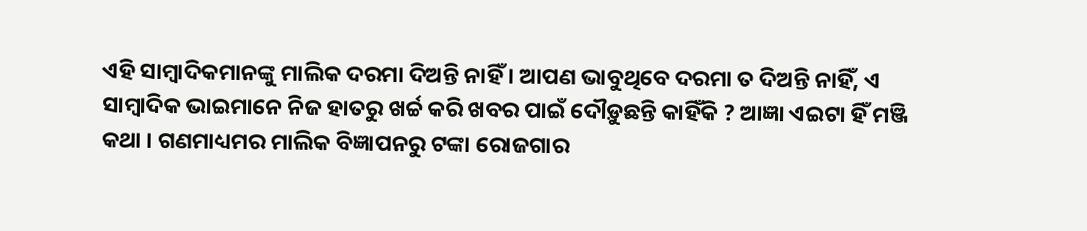ଏହି ସାମ୍ବାଦିକମାନଙ୍କୁ ମାଲିକ ଦରମା ଦିଅନ୍ତି ନାହିଁ । ଆପଣ ଭାବୁଥିବେ ଦରମା ତ ଦିଅନ୍ତି ନାହିଁ, ଏ ସାମ୍ବାଦିକ ଭାଇମାନେ ନିଜ ହାତରୁ ଖର୍ଚ୍ଚ କରି ଖବର ପାଇଁ ଦୌଡ଼ୁଛନ୍ତି କାହିଁକି ? ଆଜ୍ଞା ଏଇଟା ହିଁ ମଞ୍ଜି କଥା । ଗଣମାଧ୍ୟମର ମାଲିକ ବିଜ୍ଞାପନରୁ ଟଙ୍କା ରୋଜଗାର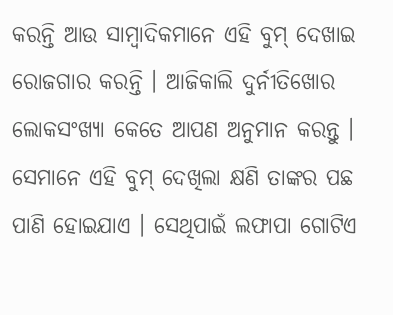କରନ୍ତି ଆଉ ସାମ୍ବାଦିକମାନେ ଏହି ବୁମ୍ ଦେଖାଇ ରୋଜଗାର କରନ୍ତି । ଆଜିକାଲି ଦୁର୍ନୀତିଖୋର ଲୋକସଂଖ୍ୟା କେତେ ଆପଣ ଅନୁମାନ କରନ୍ତୁ । ସେମାନେ ଏହି ବୁମ୍ ଦେଖିଲା କ୍ଷଣି ତାଙ୍କର ପଛ ପାଣି ହୋଇଯାଏ । ସେଥିପାଇଁ ଲଫାପା ଗୋଟିଏ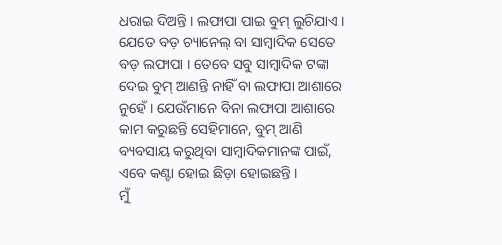ଧରାଇ ଦିଅନ୍ତି । ଲଫାପା ପାଇ ବୁମ୍ ଲୁଚିଯାଏ । ଯେତେ ବଡ଼ ଚ୍ୟାନେଲ୍ ବା ସାମ୍ବାଦିକ ସେତେ ବଡ଼ ଲଫାପା । ତେବେ ସବୁ ସାମ୍ବାଦିକ ଟଙ୍କା ଦେଇ ବୁମ୍ ଆଣନ୍ତି ନାହିଁ ବା ଲଫାପା ଆଶାରେ ନୁହେଁ । ଯେଉଁମାନେ ବିନା ଲଫାପା ଆଶାରେ କାମ କରୁଛନ୍ତି ସେହିମାନେ, ବୁମ୍ ଆଣି ବ୍ୟବସାୟ କରୁଥିବା ସାମ୍ବାଦିକମାନଙ୍କ ପାଇଁ, ଏବେ କଣ୍ଟା ହୋଇ ଛିଡ଼ା ହୋଇଛନ୍ତି ।
ମୁଁ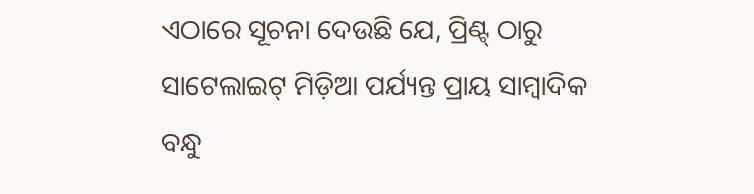ଏଠାରେ ସୂଚନା ଦେଉଛି ଯେ, ପ୍ରିଣ୍ଟ୍ ଠାରୁ ସାଟେଲାଇଟ୍ ମିଡ଼ିଆ ପର୍ଯ୍ୟନ୍ତ ପ୍ରାୟ ସାମ୍ବାଦିକ ବନ୍ଧୁ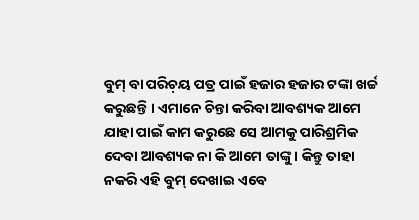ବୁମ୍ ବା ପରିଚ଼ୟ ପତ୍ର ପାଇଁ ହଜାର ହଜାର ଟଙ୍କା ଖର୍ଚ୍ଚ କରୁଛନ୍ତି । ଏମାନେ ଚିନ୍ତା କରିବା ଆବଶ୍ୟକ ଆମେ ଯାହା ପାଇଁ କାମ କରୁଛେ ସେ ଆମକୁ ପାରିଶ୍ରମିକ ଦେବା ଆବଶ୍ୟକ ନା କି ଆମେ ତାଙ୍କୁ । କିନ୍ତୁ ତାହା ନକରି ଏହି ବୁମ୍ ଦେଖାଇ ଏବେ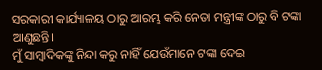ସରକାରୀ କାର୍ଯ୍ୟାଳୟ ଠାରୁ ଆରମ୍ଭ କରି ନେତା ମନ୍ତ୍ରୀଙ୍କ ଠାରୁ ବି ଟଙ୍କା ଆଣୁଛନ୍ତି।
ମୁଁ ସାମ୍ବାଦିକଙ୍କୁ ନିନ୍ଦା କରୁ ନାହିଁ ଯେଉଁମାନେ ଟଙ୍କା ଦେଇ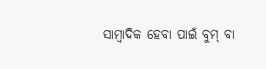ସାମ୍ବାଦିକ ହେବା ପାଇଁ ବୁମ୍ ବା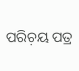ପରିଚ଼ୟ ପତ୍ର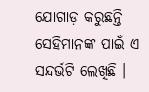ଯୋଗାଡ଼ କରୁଛନ୍ତି ସେହିମାନଙ୍କ ପାଇଁ ଏ ସନ୍ଦର୍ଭଟି ଲେଖିଛି ।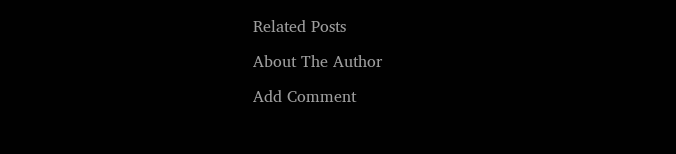Related Posts

About The Author

Add Comment